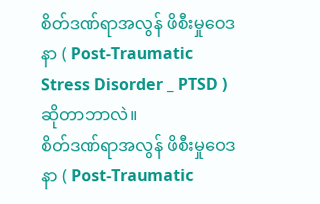စိတ်ဒဏ်ရာအလွန် ဖိစီးမှုဝေဒနာ ( Post-Traumatic Stress Disorder _ PTSD ) ဆိုတာဘာလဲ။
စိတ်ဒဏ်ရာအလွန် ဖိစီးမှုဝေဒနာ ( Post-Traumatic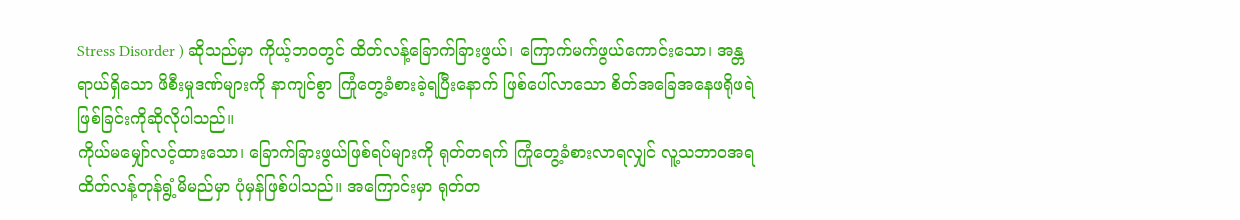Stress Disorder ) ဆိုသည်မှာ ကိုယ့်ဘဝတွင် ထိတ်လန့်ခြောက်ခြားဖွယ်၊ ကြောက်မက်ဖွယ်ကောင်းသော၊ အန္တရာယ်ရှိသော ဖိစီးမှုဒဏ်များကို နာကျင်စွာ ကြုံတွေ့ခံစားခဲ့ရပြီးနောက် ဖြစ်ပေါ်လာသော စိတ်အခြေအနေဖရိုဖရဲဖြစ်ခြင်းကိုဆိုလိုပါသည်။
ကိုယ်မမျှော်လင့်ထားသော၊ ခြောက်ခြားဖွယ်ဖြစ်ရပ်များကို ရုတ်တရက် ကြုံတွေ့ခံစားလာရလျှင် လူ့သဘာဝအရ ထိတ်လန့်တုန်ရွံ့မိမည်မှာ ပုံမှန်ဖြစ်ပါသည်။ အကြောင်းမှာ ရုတ်တ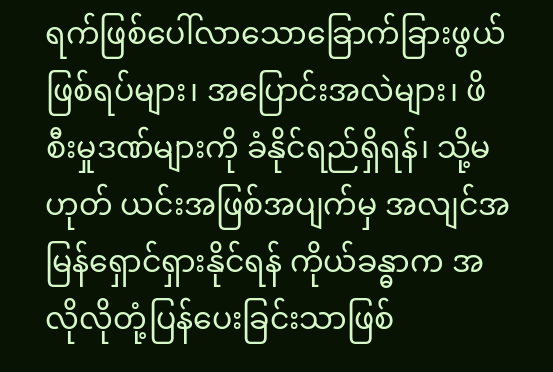ရက်ဖြစ်ပေါ်လာသောခြောက်ခြားဖွယ်ဖြစ်ရပ်များ၊ အပြောင်းအလဲများ၊ ဖိစီးမှုဒဏ်များကို ခံနိုင်ရည်ရှိရန်၊ သို့မဟုတ် ယင်းအဖြစ်အပျက်မှ အလျင်အမြန်ရှောင်ရှားနိုင်ရန် ကိုယ်ခန္ဓာက အလိုလိုတုံ့ပြန်ပေးခြင်းသာဖြစ်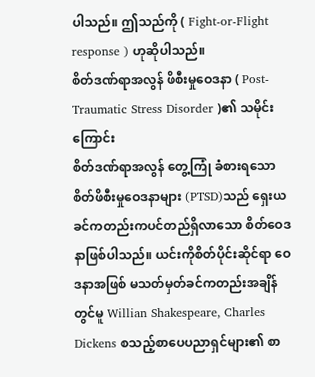ပါသည်။ ဤသည်ကို ( Fight-or-Flight response ) ဟုဆိုပါသည်။
စိတ်ဒဏ်ရာအလွန် ဖိစီးမှုဝေဒနာ ( Post-Traumatic Stress Disorder )၏ သမိုင်းကြောင်း
စိတ်ဒဏ်ရာအလွန် တွေ့ကြုံ ခံစားရသောစိတ်ဖိစီးမှုဝေဒနာများ (PTSD)သည် ရှေးယခင်ကတည်းကပင်တည်ရှိလာသော စိတ်ဝေဒနာဖြစ်ပါသည်။ ယင်းကိုစိတ်ပိုင်းဆိုင်ရာ ဝေဒနာအဖြစ် မသတ်မှတ်ခင်ကတည်းအချိန်တွင်မူ Willian Shakespeare, Charles Dickens စသည့်စာပေပညာရှင်များ၏ စာ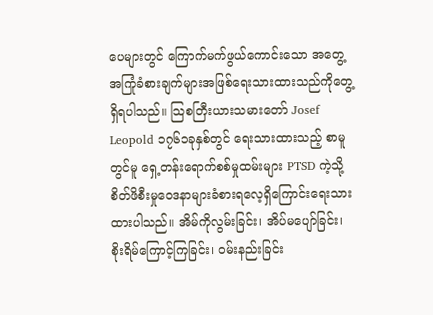ပေများတွင် ကြောက်မက်ဖွယ်ကောင်းသော အတွေ့အကြုံခံစားချက်များအဖြစ်ရေးသားထားသည်ကိုတွေ့ရှိရပါသည်။ သြစတြီးယားသမားတော် Josef Leopold ၁၇၆၁ခုနှစ်တွင် ရေးသားထားသည့် စာမူတွင်မူ ရှေ့တန်းရောက်စစ်မှုထမ်းများ PTSD ကဲ့သို့စိတ်ဖိစီးမှုဝေဒနာများခံစားရလေ့ရှိကြောင်းရေးသားထားပါသည်။ အိမ်ကိုလွမ်းခြင်း၊ အိပ်မပျော်ခြင်း၊ စိုးရိမ်ကြောင့်ကြခြင်း၊ ဝမ်းနည်းခြင်း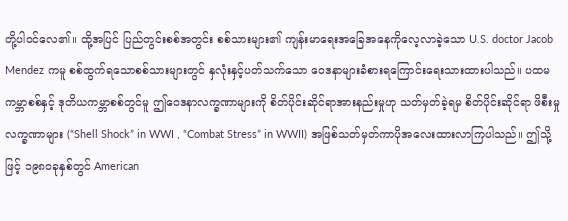တို့ပါဝင်လေ၏။ ထို့အပြင် ပြည်တွင်းစစ်အတွင်း စစ်သားများ၏ ကျန်းမာရေးအခြေအနေကိုလေ့လာခဲ့သော U.S. doctor Jacob Mendez ကမူ စစ်ထွက်ရသောစစ်သားများတွင် နှလုံးနှင့်ပတ်သက်သော ဝေဒနာများခံစားရကြောင်းရေးသားထားပါသည်။ ပထမကမ္ဘာစစ်နှင့် ဒုတိယကမ္ဘာစစ်တွင်မူ ဤဝေဒနာလက္ခဏာများကို စိတ်ပိုင်းဆိုင်ရာအားနည်းမှုဟု သတ်မှတ်ခဲ့ရမှ စိတ်ပိုင်းဆိုင်ရာ ဖိစီးမှုလက္ခဏာများ (“Shell Shock” in WWI , “Combat Stress” in WWII) အဖြစ်သတ်မှတ်ကာပိုအလေးထားလာကြပါသည်။ ဤသို့ဖြင့် ၁၉၈၀ခုနှစ်တွင် American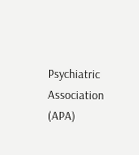Psychiatric Association (APA)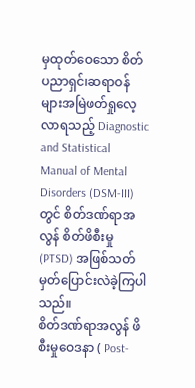မှထုတ်ဝေသော စိတ်ပညာရှင်၊ဆရာဝန်များအမြဲဖတ်ရှုလေ့လာရသည့် Diagnostic and Statistical Manual of Mental Disorders (DSM-III) တွင် စိတ်ဒဏ်ရာအလွန် စိတ်ဖိစီးမှု (PTSD) အဖြစ်သတ်မှတ်ပြောင်းလဲခဲ့ကြပါသည်။
စိတ်ဒဏ်ရာအလွန် ဖိစီးမှုဝေဒနာ ( Post-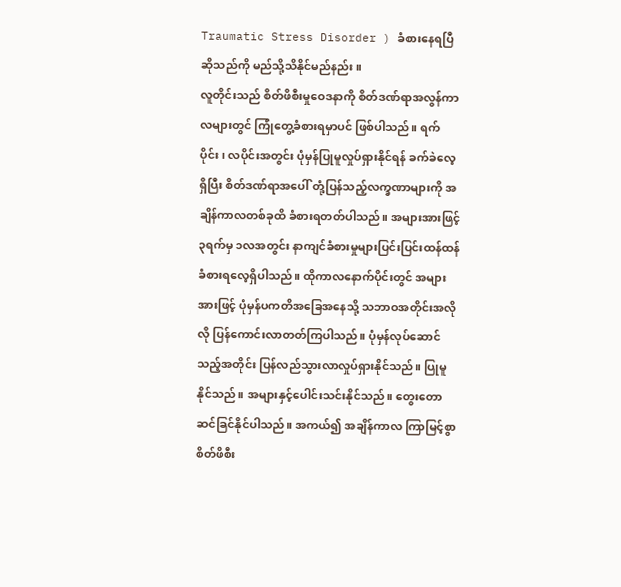Traumatic Stress Disorder ) ခံစားနေရပြီဆိုသည်ကို မည်သို့သိနိုင်မည်နည်း။
လူတိုင်းသည် စိတ်ဖိစီးမှုဝေဒနာကို စိတ်ဒဏ်ရာအလွန်ကာလများတွင် ကြုံတွေ့ခံစားရမှာပင် ဖြစ်ပါသည်။ ရက်ပိုင်း၊ လပိုင်းအတွင်း ပုံမှန်ပြုမူလှုပ်ရှားနိုင်ရန် ခက်ခဲလေ့ရှိပြီး စိတ်ဒဏ်ရာအပေါ် တုံ့ပြန်သည့်လက္ခဏာများကို အချိန်ကာလတစ်ခုထိ ခံစားရတတ်ပါသည်။ အများအားဖြင့် ၃ရက်မှ ၁လအတွင်း နာကျင်ခံစားမှုများပြင်းပြင်းထန်ထန် ခံစားရလေ့ရှိပါသည်။ ထိုကာလနောက်ပိုင်းတွင် အများအားဖြင့် ပုံမှန်ပကတိအခြေအနေသို့ သဘာဝအတိုင်းအလိုလို ပြန်ကောင်းလာတတ်ကြပါသည်။ ပုံမှန်လုပ်ဆောင်သည့်အတိုင်း ပြန်လည်သွားလာလှုပ်ရှားနိုင်သည်။ ပြုမူနိုင်သည်။ အများနှင့်ပေါင်းသင်းနိုင်သည်။ တွေးတောဆင်ခြင်နိုင်ပါသည်။ အကယ်၍ အချိန်ကာလ ကြာမြင့်စွာ စိတ်ဖိစီး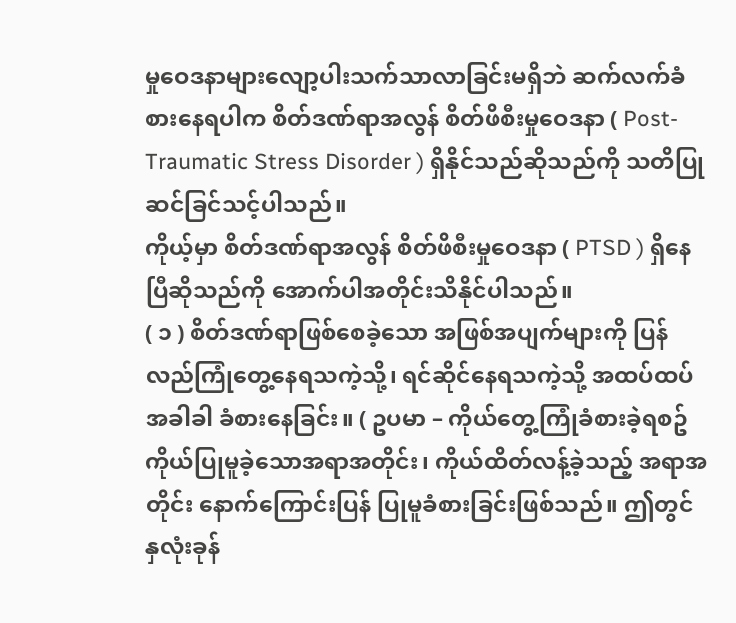မှုဝေဒနာများလျော့ပါးသက်သာလာခြင်းမရှိဘဲ ဆက်လက်ခံစားနေရပါက စိတ်ဒဏ်ရာအလွန် စိတ်ဖိစီးမှုဝေဒနာ ( Post-Traumatic Stress Disorder ) ရှိနိုင်သည်ဆိုသည်ကို သတိပြုဆင်ခြင်သင့်ပါသည်။
ကိုယ့်မှာ စိတ်ဒဏ်ရာအလွန် စိတ်ဖိစီးမှုဝေဒနာ ( PTSD ) ရှိနေပြီဆိုသည်ကို အောက်ပါအတိုင်းသိနိုင်ပါသည်။
( ၁ ) စိတ်ဒဏ်ရာဖြစ်စေခဲ့သော အဖြစ်အပျက်များကို ပြန်လည်ကြုံတွေ့နေရသကဲ့သို့၊ ရင်ဆိုင်နေရသကဲ့သို့ အထပ်ထပ် အခါခါ ခံစားနေခြင်း။ ( ဥပမာ – ကိုယ်တွေ့ကြုံခံစားခဲ့ရစဥ် ကိုယ်ပြုမူခဲ့သောအရာအတိုင်း၊ ကိုယ်ထိတ်လန့်ခဲ့သည့် အရာအတိုင်း နောက်ကြောင်းပြန် ပြုမူခံစားခြင်းဖြစ်သည်။ ဤတွင် နှလုံးခုန်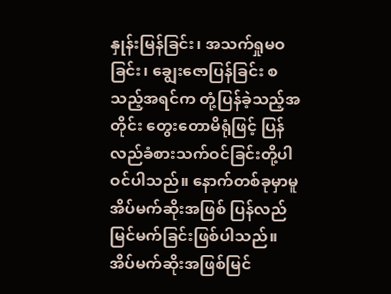နှုန်းမြန်ခြင်း၊ အသက်ရှုမဝခြင်း၊ ချွေးဇောပြန်ခြင်း စသည့်အရင်က တုံ့ပြန်ခဲ့သည့်အတိုင်း တွေးတောမိရုံဖြင့် ပြန်လည်ခံစားသက်ဝင်ခြင်းတို့ပါဝင်ပါသည်။ နောက်တစ်ခုမှာမူ အိပ်မက်ဆိုးအဖြစ် ပြန်လည်မြင်မက်ခြင်းဖြစ်ပါသည်။ အိပ်မက်ဆိုးအဖြစ်မြင်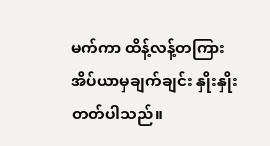မက်ကာ ထိန့်လန့်တကြား အိပ်ယာမှချက်ချင်း နှိုးနှိုးတတ်ပါသည်။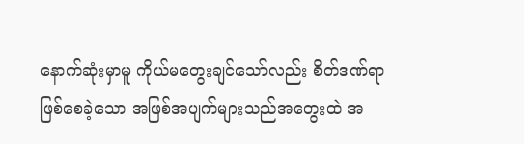နောက်ဆုံးမှာမူ ကိုယ်မတွေးချင်သော်လည်း စိတ်ဒဏ်ရာဖြစ်စေခဲ့သော အဖြစ်အပျက်များသည်အတွေးထဲ အ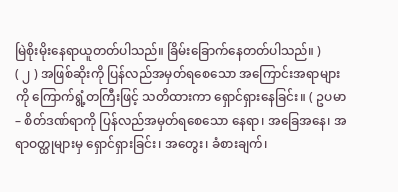မြဲစိုးမိုးနေရာယူတတ်ပါသည်။ ခြိမ်းခြောက်နေတတ်ပါသည်။ )
( ၂ ) အဖြစ်ဆိုးကို ပြန်လည်အမှတ်ရစေသော အကြောင်းအရာများကို ကြောက်ရွံ့တကြီးဖြင့် သတိထားကာ ရှောင်ရှားနေခြင်း။ ( ဥပမာ – စိတ်ဒဏ်ရာကို ပြန်လည်အမှတ်ရစေသော နေရာ၊ အခြေအနေ၊ အရာဝတ္ထုများမှ ရှောင်ရှားခြင်း၊ အတွေး၊ ခံစားချက်၊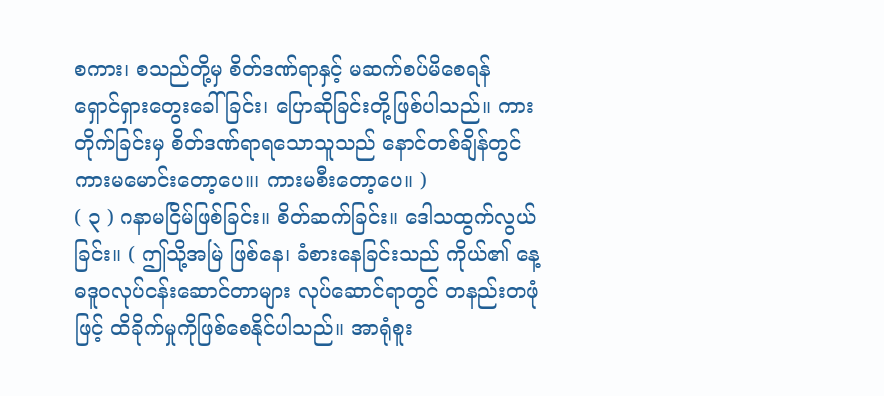စကား၊ စသည်တို့မှ စိတ်ဒဏ်ရာနှင့် မဆက်စပ်မိစေရန် ရှောင်ရှားတွေးခေါ်ခြင်း၊ ပြောဆိုခြင်းတို့ဖြစ်ပါသည်။ ကားတိုက်ခြင်းမှ စိတ်ဒဏ်ရာရသောသူသည် နောင်တစ်ချိန်တွင် ကားမမောင်းတော့ပေ။၊ ကားမစီးတော့ပေ။ )
( ၃ ) ဂနာမငြိမ်ဖြစ်ခြင်း။ စိတ်ဆက်ခြင်း။ ဒေါသထွက်လွယ်ခြင်း။ ( ဤသို့အမြဲ ဖြစ်နေ၊ ခံစားနေခြင်းသည် ကိုယ်၏ နေ့ဓဒူဝလုပ်ငန်းဆောင်တာများ လုပ်ဆောင်ရာတွင် တနည်းတဖုံဖြင့် ထိခိုက်မှုကိုဖြစ်စေနိုင်ပါသည်။ အာရုံစူး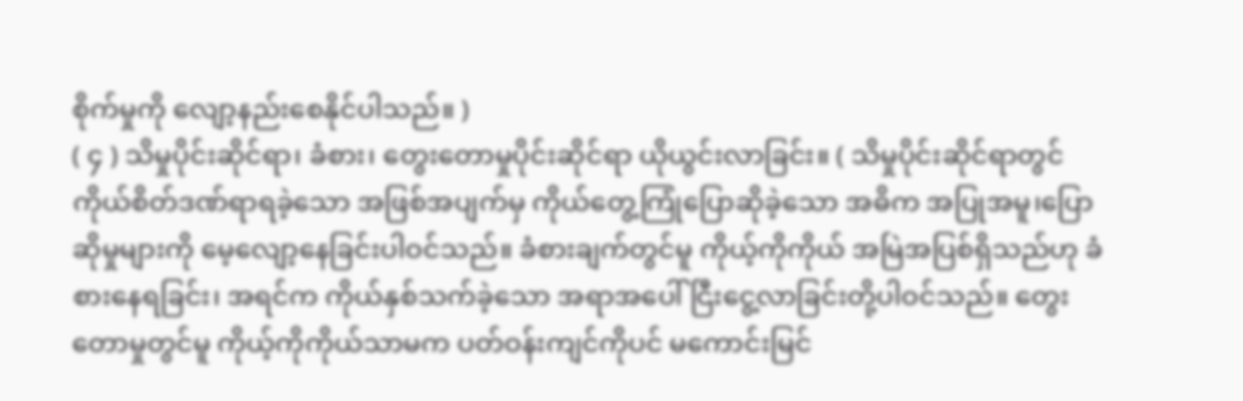စိုက်မှုကို လျော့နည်းစေနိုင်ပါသည်။ )
( ၄ ) သိမှုပိုင်းဆိုင်ရာ၊ ခံစား၊ တွေးတောမှုပိုင်းဆိုင်ရာ ယိုယွင်းလာခြင်း။ ( သိမှုပိုင်းဆိုင်ရာတွင် ကိုယ်စိတ်ဒဏ်ရာရခဲ့သော အဖြစ်အပျက်မှ ကိုယ်တွေ့ကြုံပြောဆိုခဲ့သော အဓိက အပြုအမူ၊ပြောဆိုမှုများကို မေ့လျော့နေခြင်းပါဝင်သည်။ ခံစားချက်တွင်မူ ကိုယ့်ကိုကိုယ် အမြဲအပြစ်ရှိသည်ဟု ခံစားနေရခြင်း၊ အရင်က ကိုယ်နှစ်သက်ခဲ့သော အရာအပေါ် ငြီးငွေ့လာခြင်းတို့ပါဝင်သည်။ တွေးတောမှုတွင်မူ ကိုယ့်ကိုကိုယ်သာမက ပတ်ဝန်းကျင်ကိုပင် မကောင်းမြင်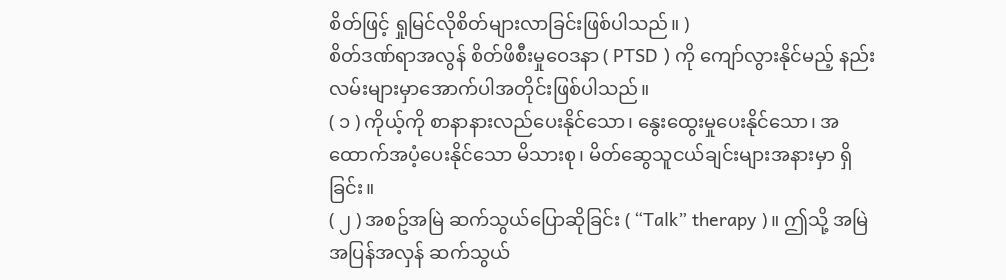စိတ်ဖြင့် ရှုမြင်လိုစိတ်များလာခြင်းဖြစ်ပါသည်။ )
စိတ်ဒဏ်ရာအလွန် စိတ်ဖိစီးမှုဝေဒနာ ( PTSD ) ကို ကျော်လွားနိုင်မည့် နည်းလမ်းများမှာအောက်ပါအတိုင်းဖြစ်ပါသည်။
( ၁ ) ကိုယ့်ကို စာနာနားလည်ပေးနိုင်သော၊ နွေးထွေးမှုပေးနိုင်သော၊ အထောက်အပံ့ပေးနိုင်သော မိသားစု၊ မိတ်ဆွေသူငယ်ချင်းများအနားမှာ ရှိခြင်း။
( ၂ ) အစဥ်အမြဲ ဆက်သွယ်ပြောဆိုခြင်း ( “Talk” therapy )။ ဤသို့ အမြဲအပြန်အလှန် ဆက်သွယ်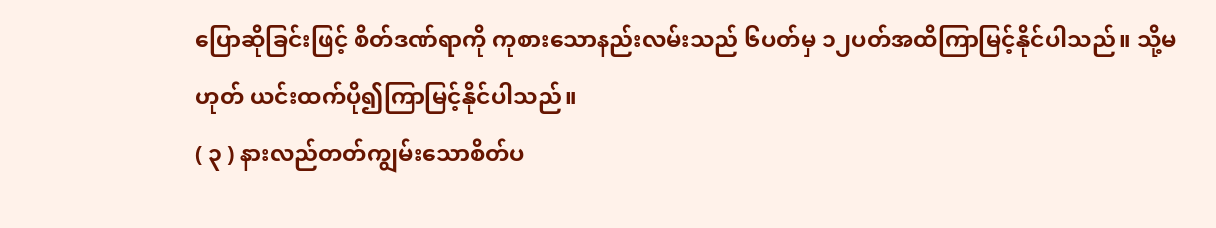ပြောဆိုခြင်းဖြင့် စိတ်ဒဏ်ရာကို ကုစားသောနည်းလမ်းသည် ၆ပတ်မှ ၁၂ပတ်အထိကြာမြင့်နိုင်ပါသည်။ သို့မဟုတ် ယင်းထက်ပို၍ကြာမြင့်နိုင်ပါသည်။
( ၃ ) နားလည်တတ်ကျွမ်းသောစိတ်ပ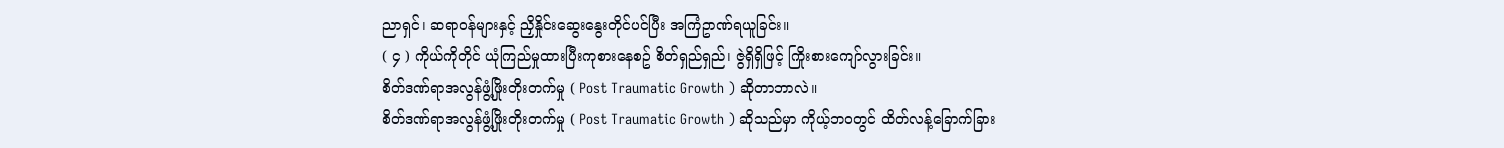ညာရှင်၊ ဆရာဝန်များနှင့် ညှိနှိုင်းဆွေးနွေးတိုင်ပင်ပြီး အကြံဥာဏ်ရယူခြင်း။
( ၄ ) ကိုယ်ကိုတိုင် ယုံကြည်မှုထားပြီးကုစားနေစဥ် စိတ်ရှည်ရှည်၊ ဇွဲရှိရှိဖြင့် ကြိုးစားကျော်လွားခြင်း။
စိတ်ဒဏ်ရာအလွန်ဖွံ့ဖြိုးတိုးတက်မှု ( Post Traumatic Growth ) ဆိုတာဘာလဲ။
စိတ်ဒဏ်ရာအလွန်ဖွံ့ဖြိုးတိုးတက်မှု ( Post Traumatic Growth ) ဆိုသည်မှာ ကိုယ့်ဘဝတွင် ထိတ်လန့်ခြောက်ခြား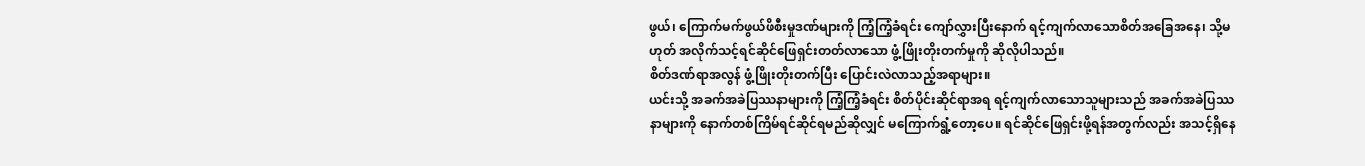ဖွယ်၊ ကြောက်မက်ဖွယ်ဖိစီးမှုဒဏ်များကို ကြံ့ကြံ့ခံရင်း ကျော်လွှားပြီးနောက် ရင့်ကျက်လာသောစိတ်အခြေအနေ၊ သို့မဟုတ် အလိုက်သင့်ရင်ဆိုင်ဖြေရှင်းတတ်လာသော ဖွံ့ဖြိုးတိုးတက်မှုကို ဆိုလိုပါသည်။
စိတ်ဒဏ်ရာအလွန် ဖွံ့ဖြိုးတိုးတက်ပြီး ပြောင်းလဲလာသည့်အရာများ။
ယင်းသို့ အခက်အခဲပြဿနာများကို ကြံ့ကြံ့ခံရင်း စိတ်ပိုင်းဆိုင်ရာအရ ရင့်ကျက်လာသောသူများသည် အခက်အခဲပြဿနာများကို နောက်တစ်ကြိမ်ရင်ဆိုင်ရမည်ဆိုလျှင် မကြောက်ရွံ့တော့ပေ။ ရင်ဆိုင်ဖြေရှင်းဖို့ရန်အတွက်လည်း အသင့်ရှိနေ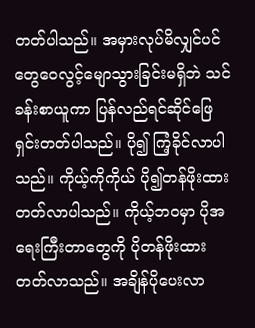တတ်ပါသည်။ အမှားလုပ်မိလျှင်ပင် တွေဝေလွင့်မျောသွားခြင်းမရှိဘဲ သင်ခန်းစာယူကာ ပြန်လည်ရင်ဆိုင်ဖြေရှင်းတတ်ပါသည်။ ပို၍ ကြံ့ခိုင်လာပါသည်။ ကိုယ့်ကိုကိုယ် ပို၍တန်ဖိုးထားတတ်လာပါသည်။ ကိုယ့်ဘဝမှာ ပိုအရေးကြီးတာတွေကို ပိုတန်ဖိုးထားတတ်လာသည်။ အချိန်ပိုပေးလာ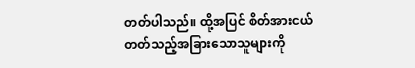တတ်ပါသည်။ ထို့အပြင် စိတ်အားငယ်တတ်သည့်အခြားသောသူများကို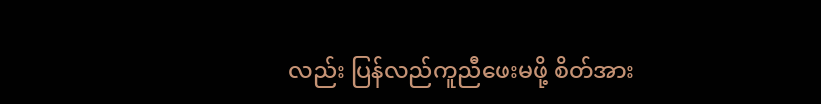လည်း ပြန်လည်ကူညီဖေးမဖို့ စိတ်အား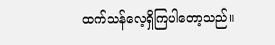ထက်သန်လေ့ရှိကြပါတော့သည်။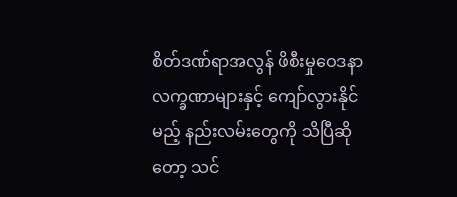စိတ်ဒဏ်ရာအလွန် ဖိစီးမှုဝေဒနာလက္ခဏာများနှင့် ကျော်လွားနိုင်မည့် နည်းလမ်းတွေကို သိပြီဆိုတော့ သင်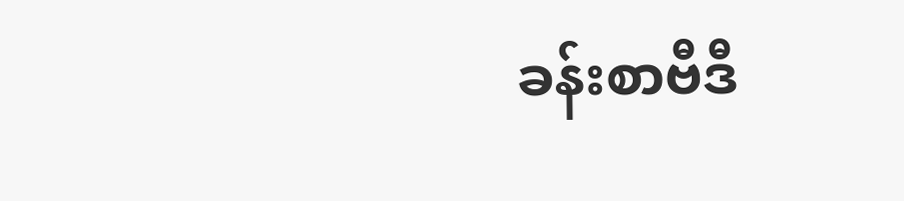ခန်းစာဗီဒီ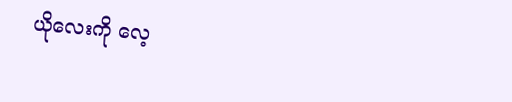ယိုလေးကို လေ့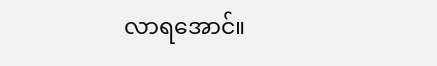လာရအောင်။